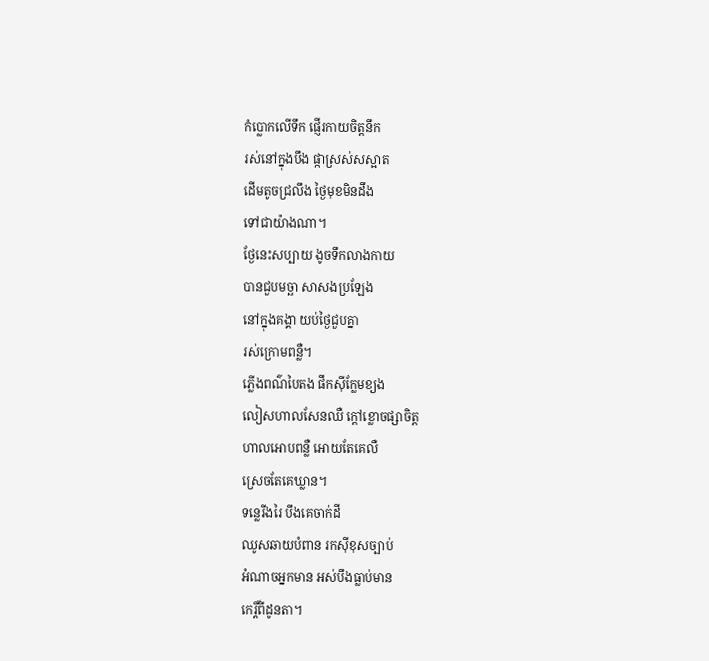កំប្លោកលើទឹក ផ្ញើរកាយចិត្តនឹក
រស់នៅក្នុងបឹង ផ្កាស្រស់សស្អាត
ដើមតូចជ្រលឹង ថ្ងៃមុខមិនដឹង
ទៅជាយ៉ាងណា។
ថ្ងែនេះសប្បាយ ងូចទឹកលាងកាយ
បានជួបមច្ឆា សាសងប្រឡែង
នៅក្នុងគង្គា យប់ថ្ងៃជួបគ្នា
រស់ក្រោមពន្លឺ។
ភ្លើងពណ៌បៃតង ផឹកស៊ីក្លែមខ្យង
លៀសហាលសែនឈឺ ក្តៅខ្លោចផ្សាចិត្ត
ហាលអោបពន្លឺ អោយតែគេលឺ
ស្រេចតែគេឃ្លាន។
ទន្លេរីងរៃ បឹងគេចាក់ដី
ឈូសឆាយបំពាន រកស៊ីខុសច្បាប់
អំណាចអ្នកមាន អស់បឹងធ្លាប់មាន
កេរ្តិ៍ពីដូនតា។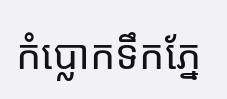កំប្លោកទឹកភ្នែ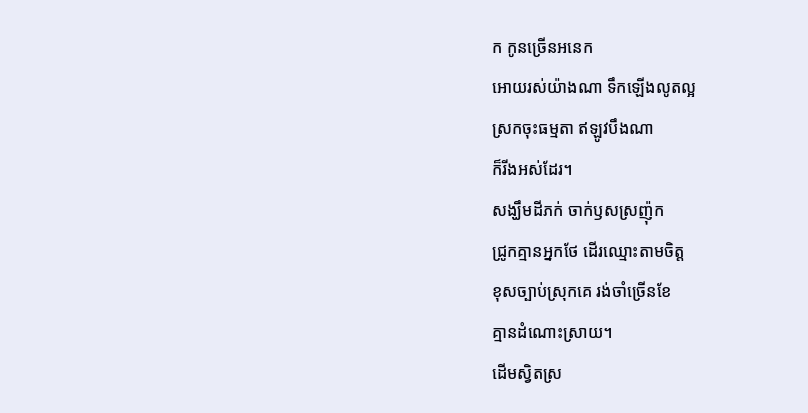ក កូនច្រើនអនេក
អោយរស់យ៉ាងណា ទឹកឡើងលូតល្អ
ស្រកចុះធម្មតា ឥឡូវបឹងណា
ក៏រីងអស់ដែរ។
សង្ឃឹមដីភក់ ចាក់ឫសស្រញ៉ុក
ជ្រូកគ្មានអ្នកថែ ដើរឈ្មោះតាមចិត្ត
ខុសច្បាប់ស្រុកគេ រង់ចាំច្រើនខែ
គ្មានដំណោះស្រាយ។
ដើមស្វិតស្រ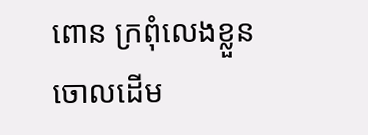ពោន ក្រពុំលេងខ្លួន
ចោលដើម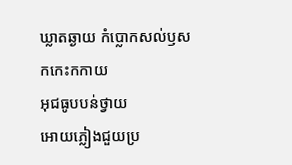ឃ្លាតឆ្ងាយ កំប្លោកសល់ឫស
កកេះកកាយ
អុជធូបបន់ថ្វាយ
អោយភ្លៀងជួយប្រ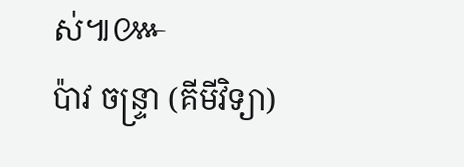ស់៕៚
ប៉ាវ ចន្ទ្រា (គីមីវិទ្យា)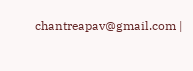chantreapav@gmail.com |